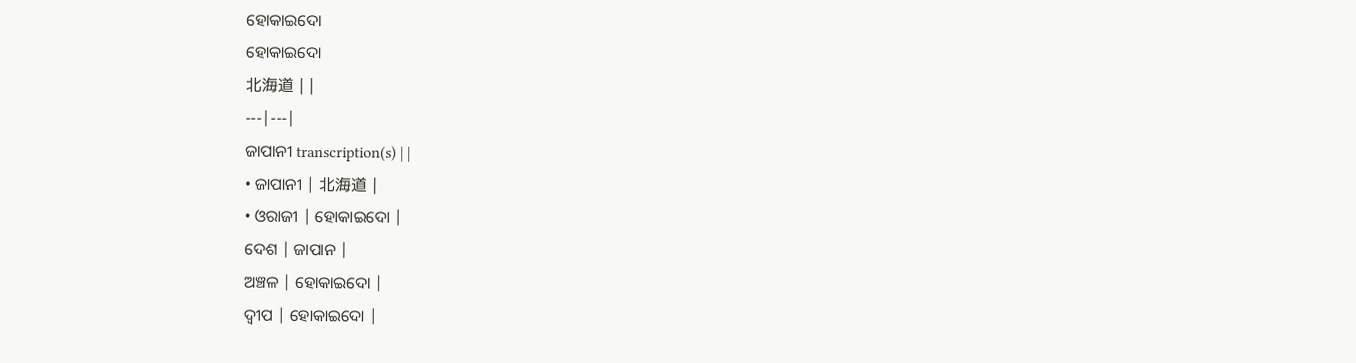ହୋକାଇଦୋ
ହୋକାଇଦୋ
北海道 | |
---|---|
ଜାପାନୀ transcription(s) | |
• ଜାପାନୀ | 北海道 |
• ଓରାଜୀ | ହୋକାଇଦୋ |
ଦେଶ | ଜାପାନ |
ଅଞ୍ଚଳ | ହୋକାଇଦୋ |
ଦ୍ୱୀପ | ହୋକାଇଦୋ |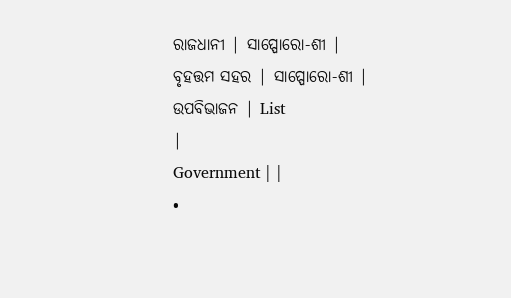ରାଜଧାନୀ | ସାପ୍ପୋରୋ-ଶୀ |
ବୃହତ୍ତମ ସହର | ସାପ୍ପୋରୋ-ଶୀ |
ଉପବିଭାଜନ | List
|
Government | |
•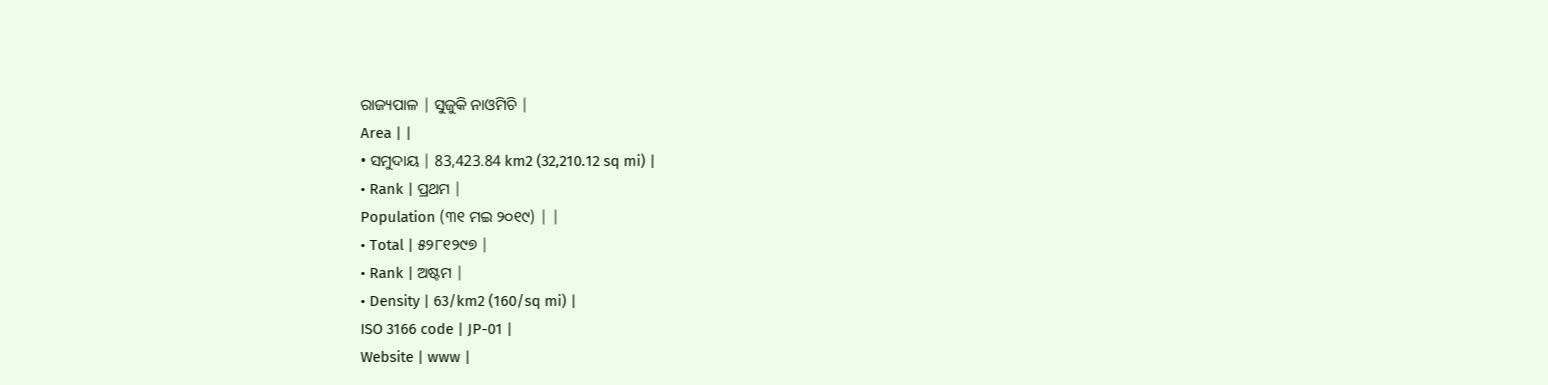ରାଜ୍ୟପାଳ | ସୁଜୁକି ନାଓମିଚି |
Area | |
• ସମୁଦାୟ | 83,423.84 km2 (32,210.12 sq mi) |
• Rank | ପ୍ରଥମ |
Population (୩୧ ମଇ ୨୦୧୯) | |
• Total | ୫୨୮୧୨୯୭ |
• Rank | ଅଷ୍ଟମ |
• Density | 63/km2 (160/sq mi) |
ISO 3166 code | JP-01 |
Website | www |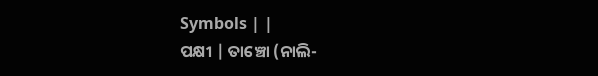Symbols | |
ପକ୍ଷୀ | ତାଞ୍ଚୋ (ନାଲି-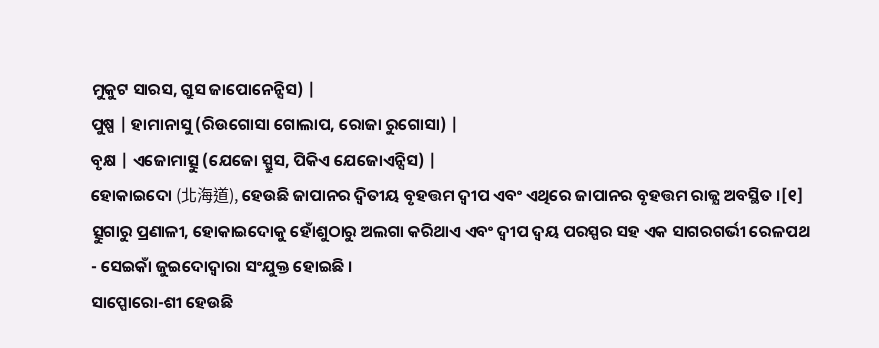ମୁକୁଟ ସାରସ, ଗ୍ରୁସ ଜାପୋନେନ୍ସିସ) |
ପୁଷ୍ପ | ହାମାନାସୁ (ରିଉଗୋସା ଗୋଲାପ, ରୋଜା ରୁଗୋସା) |
ବୃକ୍ଷ | ଏଜୋମାତ୍ସୁ (ଯେଜୋ ସ୍ପ୍ରୁସ, ପିକିଏ ଯେଜୋଏନ୍ସିସ) |
ହୋକାଇଦୋ (北海道), ହେଉଛି ଜାପାନର ଦ୍ୱିତୀୟ ବୃହତ୍ତମ ଦ୍ୱୀପ ଏବଂ ଏଥିରେ ଜାପାନର ବୃହତ୍ତମ ରାଜ୍ଯ ଅବସ୍ଥିତ ।[୧] ତ୍ସୁଗାରୁ ପ୍ରଣାଳୀ, ହୋକାଇଦୋକୁ ହୋଁଶୁଠାରୁ ଅଲଗା କରିଥାଏ ଏବଂ ଦ୍ୱୀପ ଦ୍ୱୟ ପରସ୍ପର ସହ ଏକ ସାଗରଗର୍ଭୀ ରେଳପଥ - ସେଇକାଁ ଜୁଇଦୋଦ୍ୱାରା ସଂଯୁକ୍ତ ହୋଇଛି ।
ସାପ୍ପୋରୋ-ଶୀ ହେଉଛି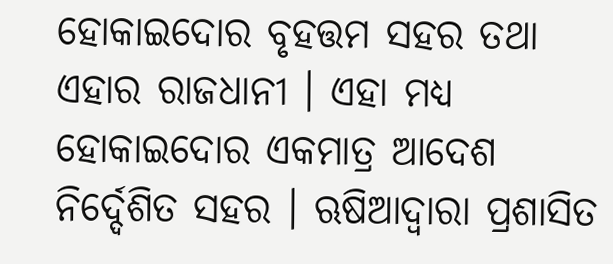ହୋକାଇଦୋର ବୃହତ୍ତମ ସହର ତଥା ଏହାର ରାଜଧାନୀ । ଏହା ମଧ୍ଯ ହୋକାଇଦୋର ଏକମାତ୍ର ଆଦେଶ ନିର୍ଦ୍ଦେଶିତ ସହର । ଋଷିଆଦ୍ୱାରା ପ୍ରଶାସିତ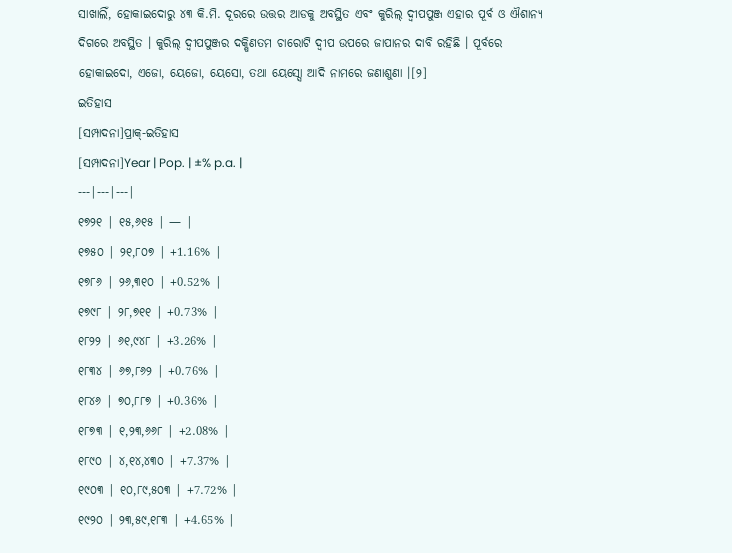ସାଖାଲିଁ, ହୋକାଇଦୋରୁ ୪୩ କି.ମି. ଦୂରରେ ଉତ୍ତର ଆଡକୁ ଅବସ୍ଥିତ ଏବଂ କୁରିଲ୍ ଦ୍ୱୀପପୁଞ୍ଜ ଏହାର ପୂର୍ବ ଓ ଐଶାନ୍ୟ ଦିଗରେ ଅବସ୍ଥିତ । କୁରିଲ୍ ଦ୍ୱୀପପୁଞ୍ଜର ଦକ୍ଷିଣତମ ଚାରୋଟି ଦ୍ୱୀପ ଉପରେ ଜାପାନର ଦାବି ରହିଛି । ପୂର୍ବରେ ହୋକାଇଦୋ, ଏଜୋ, ୟେଜୋ, ୟେସୋ, ତଥା ୟେସ୍ସୋ ଆଦି ନାମରେ ଜଣାଶୁଣା ।[୨]
ଇତିହାସ
[ସମ୍ପାଦନା]ପ୍ରାକ୍-ଇତିହାସ
[ସମ୍ପାଦନା]Year | Pop. | ±% p.a. |
---|---|---|
୧୭୨୧ | ୧୫,୬୧୫ | — |
୧୭୫୦ | ୨୧,୮୦୭ | +1.16% |
୧୭୮୬ | ୨୬,୩୧୦ | +0.52% |
୧୭୯୮ | ୨୮,୭୧୧ | +0.73% |
୧୮୨୨ | ୬୧,୯୪୮ | +3.26% |
୧୮୩୪ | ୬୭,୮୬୨ | +0.76% |
୧୮୪୬ | ୭୦,୮୮୭ | +0.36% |
୧୮୭୩ | ୧,୨୩,୬୬୮ | +2.08% |
୧୮୯୦ | ୪,୧୪,୪୩୦ | +7.37% |
୧୯୦୩ | ୧୦,୮୯,୫୦୩ | +7.72% |
୧୯୨୦ | ୨୩,୫୯,୧୮୩ | +4.65% |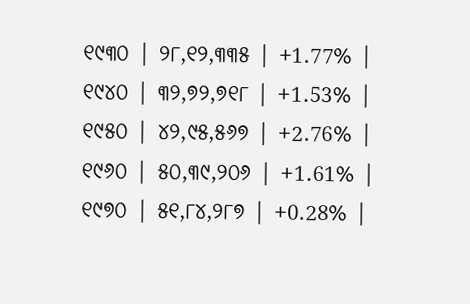୧୯୩୦ | ୨୮,୧୨,୩୩୫ | +1.77% |
୧୯୪୦ | ୩୨,୭୨,୭୧୮ | +1.53% |
୧୯୫୦ | ୪୨,୯୫,୫୬୭ | +2.76% |
୧୯୬୦ | ୫୦,୩୯,୨୦୬ | +1.61% |
୧୯୭୦ | ୫୧,୮୪,୨୮୭ | +0.28% |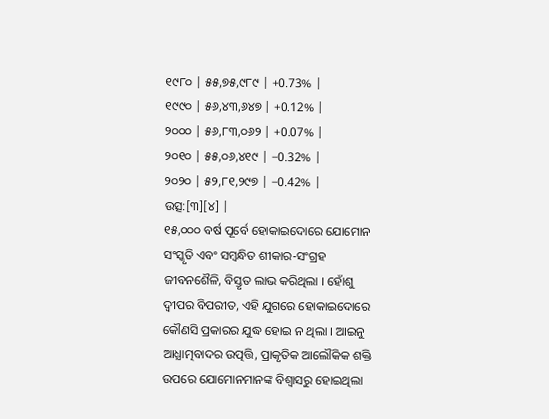୧୯୮୦ | ୫୫,୭୫,୯୮୯ | +0.73% |
୧୯୯୦ | ୫୬,୪୩,୬୪୭ | +0.12% |
୨୦୦୦ | ୫୬,୮୩,୦୬୨ | +0.07% |
୨୦୧୦ | ୫୫,୦୬,୪୧୯ | −0.32% |
୨୦୨୦ | ୫୨,୮୧,୨୯୭ | −0.42% |
ଉତ୍ସ:[୩][୪] |
୧୫,୦୦୦ ବର୍ଷ ପୂର୍ବେ ହୋକାଇଦୋରେ ଯୋମୋନ ସଂସ୍କୃତି ଏବଂ ସମ୍ବନ୍ଧିତ ଶୀକାର-ସଂଗ୍ରହ ଜୀବନଶୈଳି, ବିସ୍ତୃତ ଲାଭ କରିଥିଲା । ହୋଁଶୁ ଦ୍ୱୀପର ବିପରୀତ, ଏହି ଯୁଗରେ ହୋକାଇଦୋରେ କୌଣସି ପ୍ରକାରର ଯୁଦ୍ଧ ହୋଇ ନ ଥିଲା । ଆଇନୁ ଆଧ୍ଯାତ୍ମବାଦର ଉତ୍ପତ୍ତି, ପ୍ରାକୃତିକ ଆଲୌକିକ ଶକ୍ତି ଉପରେ ଯୋମୋନମାନଙ୍କ ବିଶ୍ବାସରୁ ହୋଇଥିଲା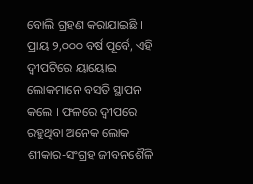ବୋଲି ଗ୍ରହଣ କରାଯାଇଛି । ପ୍ରାୟ ୨,୦୦୦ ବର୍ଷ ପୂର୍ବେ, ଏହି ଦ୍ୱୀପଟିରେ ୟାୟୋଇ ଲୋକମାନେ ବସତି ସ୍ଥାପନ କଲେ । ଫଳରେ ଦ୍ୱୀପରେ ରହୁଥିବା ଅନେକ ଲୋକ ଶୀକାର-ସଂଗ୍ରହ ଜୀବନଶୈଳି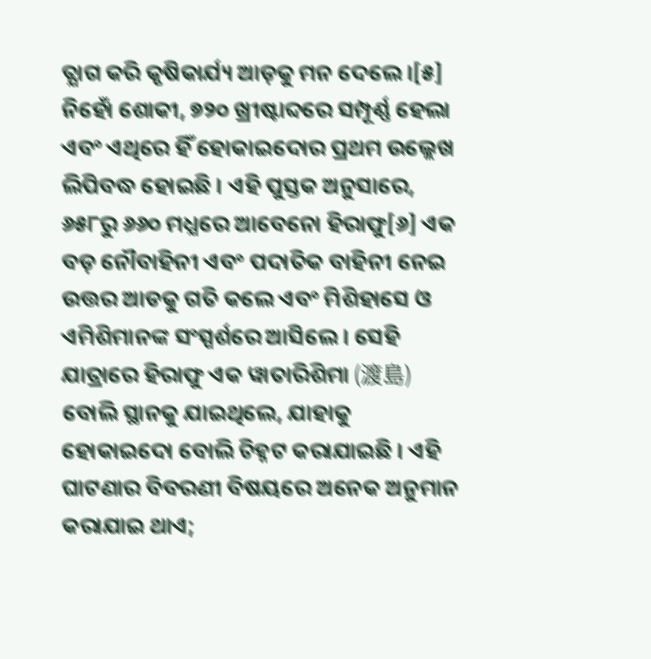ତ୍ଯାଗ କରି କୃଷିକାର୍ଯ୍ୟ ଆଡ଼କୁ ମନ ଦେଲେ ।[୫]
ନିହୋଁ ଶୋକୀ, ୭୨୦ ଖ୍ରୀଷ୍ଟାବ୍ଦରେ ସମ୍ପୂର୍ଣ୍ଣ ହେଲା ଏବଂ ଏଥିରେ ହିଁ ହୋକାଇଦୋର ପ୍ରଥମ ଉଲ୍ଲେଖ ଲିପିବଦ୍ଧ ହୋଇଛି । ଏହି ପୁସ୍ତକ ଅନୁସାରେ, ୬୫୮ରୁ ୬୬୦ ମଧ୍ଯରେ ଆବେନୋ ହିରାଫୁ[୬] ଏକ ବଡ଼ ନୌବାହିନୀ ଏବଂ ପଦାତିକ ବାହିନୀ ନେଇ ଉତ୍ତର ଆଡକୁ ଗତି କଲେ ଏବଂ ମିଶିହାସେ ଓ ଏମିଶିମାନଙ୍କ ସଂସ୍ପର୍ଶରେ ଆସିଲେ । ସେହି ଯାତ୍ରାରେ ହିରାଫୁ ଏକ ୱାତାରିଶିମା (渡島) ବୋଲି ସ୍ଥାନକୁ ଯାଇଥିଲେ, ଯାହାକୁ ହୋକାଇଦୋ ବୋଲି ଚିହ୍ନଟ କରାଯାଇଛି । ଏହି ଘାଟଣାର ବିବରଣୀ ବିଷୟରେ ଅନେକ ଅନୁମାନ କରାଯାଇ ଥାଏ;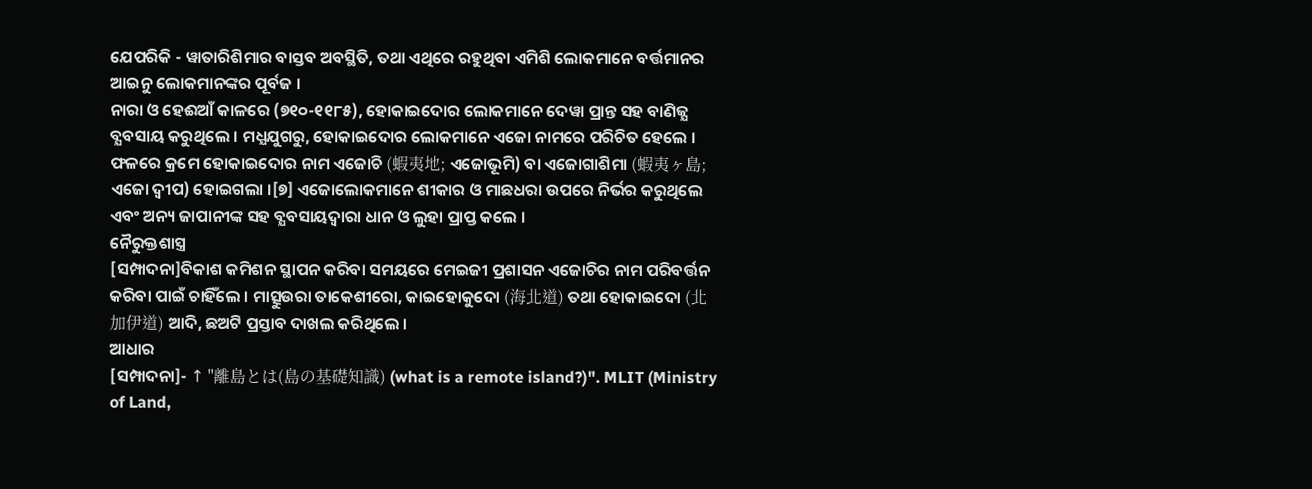ଯେପରିକି - ୱାତାରିଶିମାର ବାସ୍ତବ ଅବସ୍ଥିତି, ତଥା ଏଥିରେ ରହୁଥିବା ଏମିଶି ଲୋକମାନେ ବର୍ତ୍ତମାନର ଆଇନୁ ଲୋକମାନଙ୍କର ପୂର୍ବଜ ।
ନାରା ଓ ହେଈଆଁ କାଳରେ (୭୧୦-୧୧୮୫), ହୋକାଇଦୋର ଲୋକମାନେ ଦେୱା ପ୍ରାନ୍ତ ସହ ବାଣିଜ୍ଯ ବ୍ଯବସାୟ କରୁଥିଲେ । ମଧ୍ଯଯୁଗରୁ, ହୋକାଇଦୋର ଲୋକମାନେ ଏଜୋ ନାମରେ ପରିଚିତ ହେଲେ । ଫଳରେ କ୍ରମେ ହୋକାଇଦୋର ନାମ ଏଜୋଚି (蝦夷地; ଏଜୋଭୂମି) ବା ଏଜୋଗାଶିମା (蝦夷ヶ島; ଏଜୋ ଦ୍ୱୀପ) ହୋଇଗଲା ।[୭] ଏଜୋଲୋକମାନେ ଶୀକାର ଓ ମାଛଧରା ଉପରେ ନିର୍ଭର କରୁଥିଲେ ଏବଂ ଅନ୍ୟ ଜାପାନୀଙ୍କ ସହ ବ୍ଯବସାୟଦ୍ୱାରା ଧାନ ଓ ଲୁହା ପ୍ରାପ୍ତ କଲେ ।
ନୈରୁକ୍ତଶାସ୍ତ୍ର
[ସମ୍ପାଦନା]ବିକାଶ କମିଶନ ସ୍ଥାପନ କରିବା ସମୟରେ ମେଇଜୀ ପ୍ରଶାସନ ଏଜୋଚିର ନାମ ପରିବର୍ତ୍ତନ କରିବା ପାଇଁ ଚାହିଁଲେ । ମାତ୍ସୁଉରା ତାକେଶୀରୋ, କାଇହୋକୁଦୋ (海北道) ତଥା ହୋକାଇଦୋ (北加伊道) ଆଦି, ଛଅଟି ପ୍ରସ୍ତାବ ଦାଖଲ କରିଥିଲେ ।
ଆଧାର
[ସମ୍ପାଦନା]- ↑ "離島とは(島の基礎知識) (what is a remote island?)". MLIT (Ministry of Land,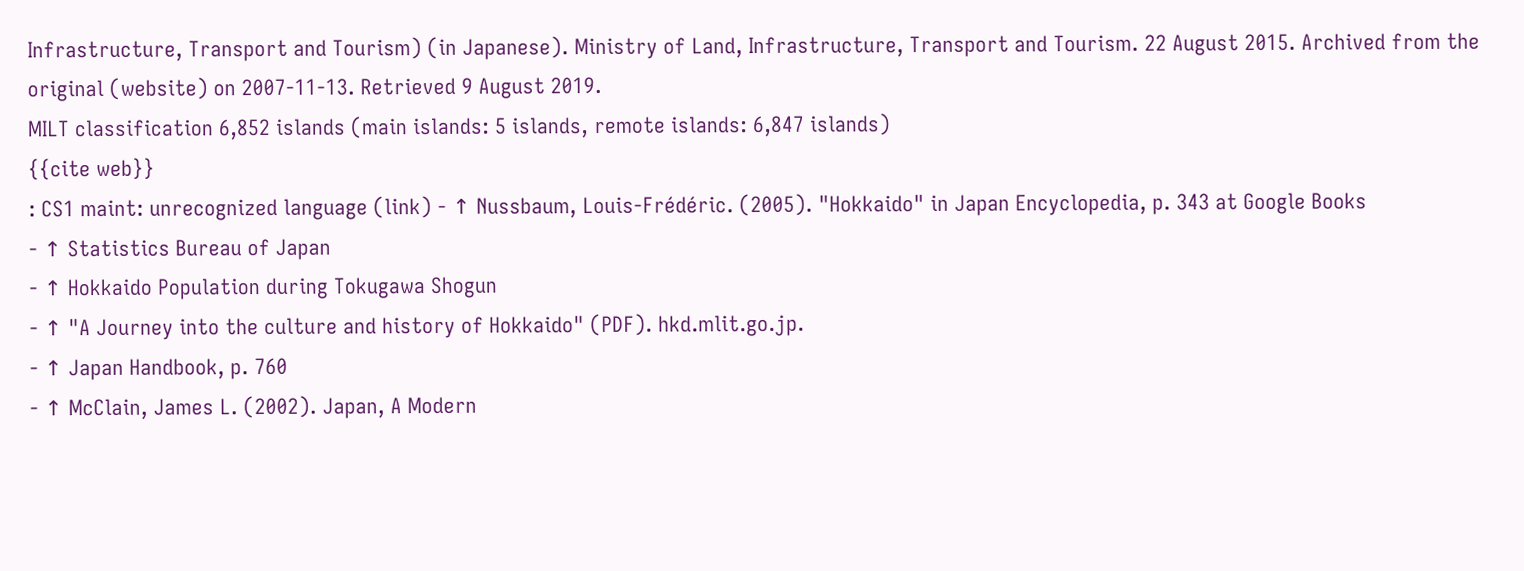Infrastructure, Transport and Tourism) (in Japanese). Ministry of Land, Infrastructure, Transport and Tourism. 22 August 2015. Archived from the original (website) on 2007-11-13. Retrieved 9 August 2019.
MILT classification 6,852 islands (main islands: 5 islands, remote islands: 6,847 islands)
{{cite web}}
: CS1 maint: unrecognized language (link) - ↑ Nussbaum, Louis-Frédéric. (2005). "Hokkaido" in Japan Encyclopedia, p. 343 at Google Books
- ↑ Statistics Bureau of Japan
- ↑ Hokkaido Population during Tokugawa Shogun
- ↑ "A Journey into the culture and history of Hokkaido" (PDF). hkd.mlit.go.jp.
- ↑ Japan Handbook, p. 760
- ↑ McClain, James L. (2002). Japan, A Modern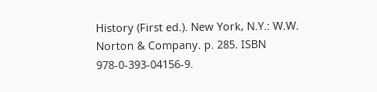History (First ed.). New York, N.Y.: W.W. Norton & Company. p. 285. ISBN 978-0-393-04156-9.